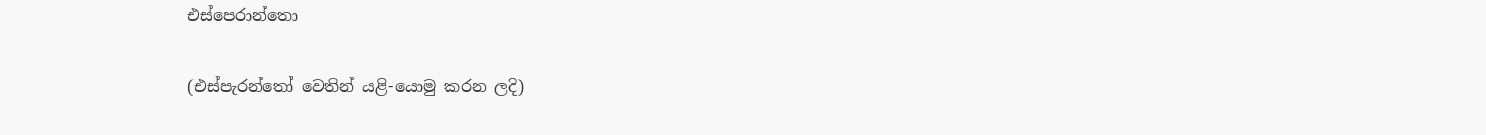එස්පෙරාන්තො

(එස්පැරන්තෝ වෙතින් යළි-යොමු කරන ලදි)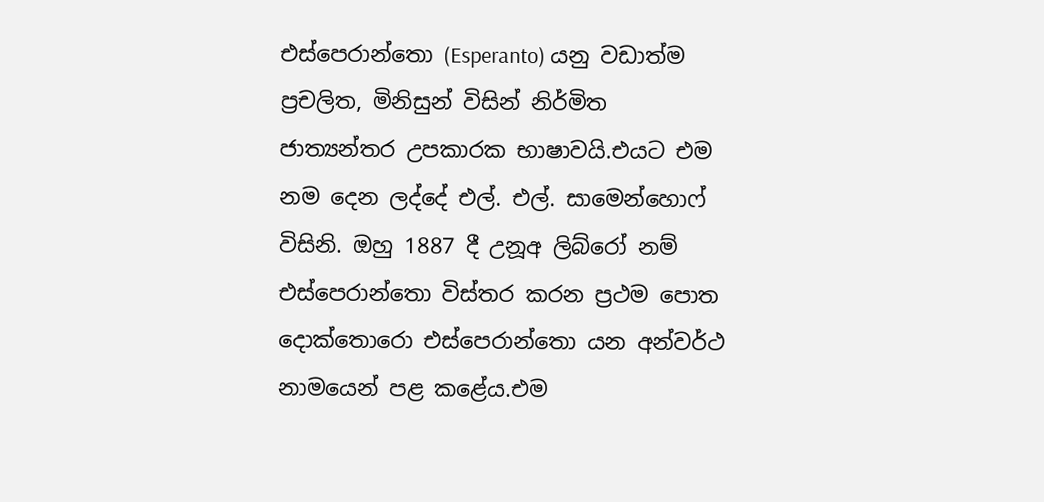එස්පෙරාන්තො (Esperanto) යනු වඩාත්ම ප්‍රචලිත, මිනිසුන් විසින් නිර්මිත ජාත්‍යන්තර උපකාරක භාෂාවයි.එයට එම නම දෙන ලද්දේ එල්. එල්. සාමෙන්හොෆ් විසිනි. ඔහු 1887 දී උනූඅ ලිබ්රෝ නම් එස්පෙරාන්තො විස්තර කරන ප්‍රථම පොත දොක්තොරො එස්පෙරාන්තො යන අන්වර්ථ නාමයෙන් පළ කළේය.එම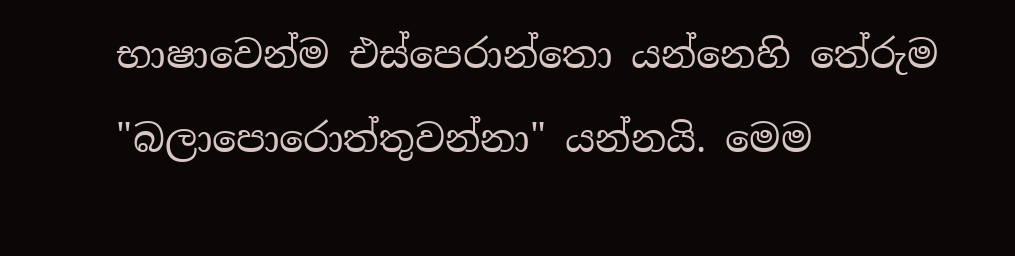භාෂාවෙන්ම එස්පෙරාන්තො යන්නෙහි තේරුම "බලාපොරොත්තුවන්නා" යන්නයි. මෙම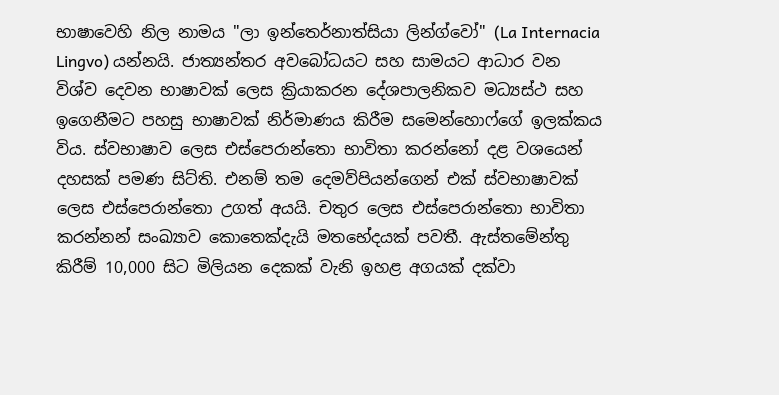භාෂාවෙහි නිල නාමය "ලා ඉන්තෙර්නාත්සියා ලින්ග්වෝ" (La Internacia Lingvo) යන්නයි. ජාත්‍යන්තර අවබෝධයට සහ සාමයට ආධාර වන විශ්ව දෙවන භාෂාවක් ලෙස ක්‍රියාකරන දේශපාලනිකව මධ්‍යස්ථ සහ ඉගෙනීමට පහසු භාෂාවක් නිර්මාණය කිරීම සමෙන්හොෆ්ගේ ඉලක්කය විය. ස්වභාෂාව ලෙස එස්පෙරාන්තො භාවිතා කරන්නෝ දළ වශයෙන් දහසක් පමණ සිට්ති. එනම් තම දෙමව්පියන්ගෙන් එක් ස්වභාෂාවක් ලෙස එස්පෙරාන්තො උගත් අයයි. චතුර ලෙස එස්පෙරාන්තො භාවිතා කරන්නන් සංඛ්‍යාව කොතෙක්දැයි මතභේදයක් පවතී. ඇස්තමේන්තු කිරීම් 10,000 සිට මිලියන දෙකක් වැනි ඉහළ අගයක් දක්වා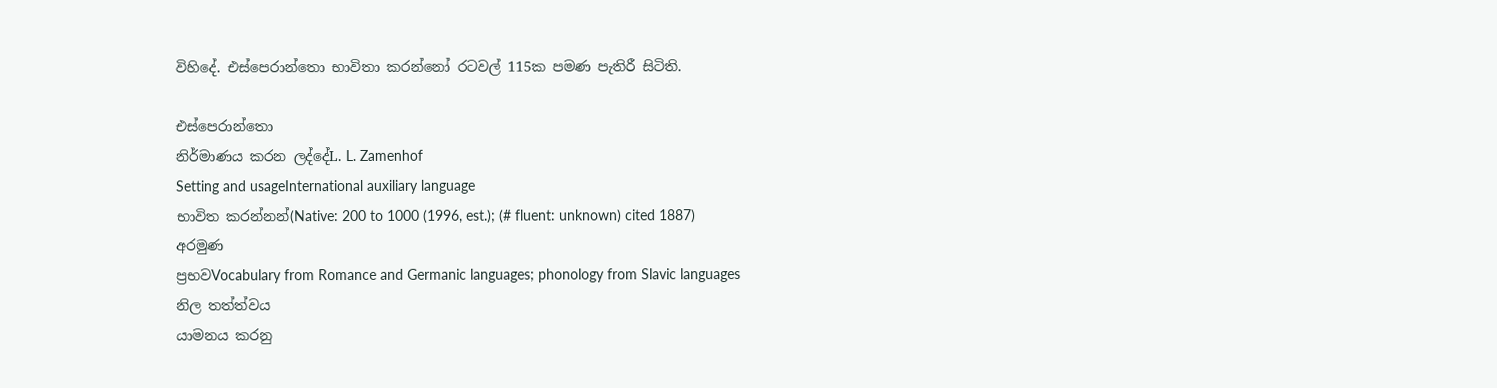විහිදේ. එස්පෙරාන්තො භාවිතා කරන්නෝ රටවල් 115ක පමණ පැතිරී සිටිති.

එස්පෙරාන්තො
නිර්මාණය කරන ලද්දේL. L. Zamenhof
Setting and usageInternational auxiliary language
භාවිත කරන්නන්(Native: 200 to 1000 (1996, est.); (# fluent: unknown) cited 1887)
අරමුණ
ප්‍රභවVocabulary from Romance and Germanic languages; phonology from Slavic languages
නිල තත්ත්වය
යාමනය කරනු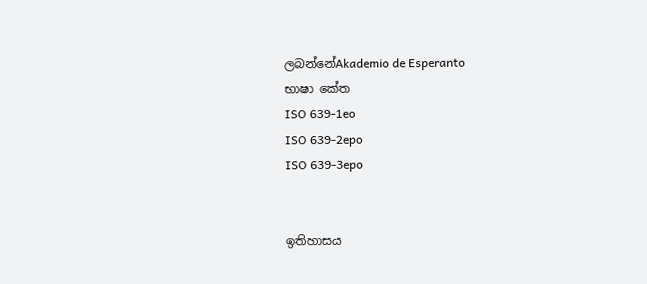ලබන්නේAkademio de Esperanto
භාෂා කේත
ISO 639-1eo
ISO 639-2epo
ISO 639-3epo


ඉතිහාසය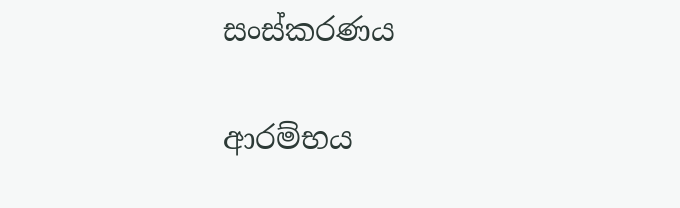සංස්කරණය

ආරම්භය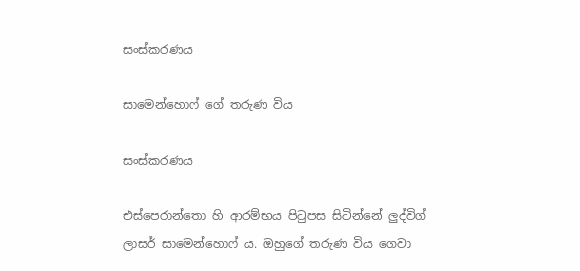සංස්කරණය

සාමෙන්හොෆ් ගේ තරුණ විය

සංස්කරණය

එස්පෙරාන්තො හි ආරම්භය පිටුපස සිටින්නේ ලුද්විග් ලාසර් සාමෙන්හොෆ් ය. ඔහුගේ තරුණ විය ගෙවා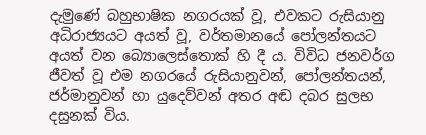දැමුණේ බහුභාෂික නගරයක් වූ, එවකට රුසියානු අධිරාජ්‍යයට අයත් වූ, වර්තමානයේ පෝලන්තයට අයත් වන බ්‍යොලෙස්තොක් හි දී ය. විවිධ ජනවර්ග ජීවත් වූ එම නගරයේ රුසියානුවන්, පෝලන්තයන්, ජර්මානුවන් හා යුදෙව්වන් අතර අඬ දබර සුලභ දසුනක් විය.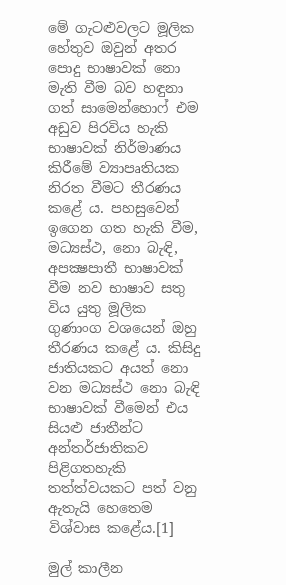මේ ගැටළුවලට මූලික හේතුව ඔවුන් අතර පොදු භාෂාවක් නො මැති වීම බව හඳුනා ගත් සාමෙන්හොෆ් එම අඩුව පිරවිය හැකි භාෂාවක් නිර්මාණය කිරීමේ ව්‍යාපෘතියක නිරත වීමට තීරණය කළේ ය. පහසුවෙන් ඉගෙන ගත හැකි වීම, මධ්‍යස්ථ, නො බැඳි, අපක්‍ෂපාතී භාෂාවක් වීම නව භාෂාව සතු විය යුතු මූලික ගුණාංග වශයෙන් ඔහු තීරණය කළේ ය. කිසිදු ජාතියකට අයත් නො වන මධ්‍යස්ථ නො බැඳි භාෂාවක් වීමෙන් එය සියළු ජාතීන්ට අන්තර්ජාතිකව පිළිගතහැකි තත්ත්වයකට පත් වනු ඇතැයි හෙතෙම විශ්වාස කළේය.[1]

මුල් කාලීන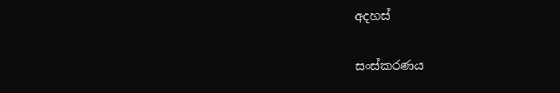අදහස්

සංස්කරණය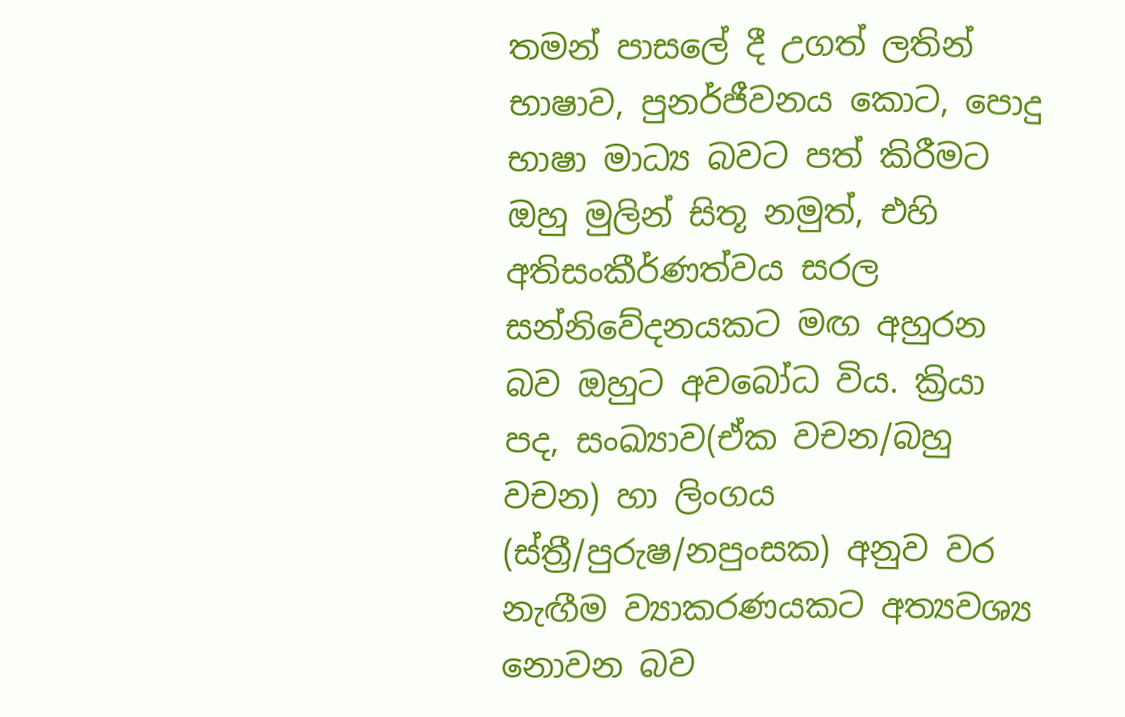තමන් පාසලේ දී උගත් ලතින් භාෂාව, පුනර්ජීවනය කොට, පොදු භාෂා මාධ්‍ය බවට පත් කිරීමට ඔහු මුලින් සිතූ නමුත්, එහි අතිසංකීර්ණත්වය සරල සන්නිවේදනයකට මඟ අහුරන බව ඔහුට අවබෝධ විය. ක්‍රියා පද, සංඛ්‍යාව(ඒක වචන/බහු වචන) හා ලිංගය (ස්ත්‍රී/පුරුෂ/නපුංසක) අනුව වර නැඟීම ව්‍යාකරණයකට අත්‍යවශ්‍ය නොවන බව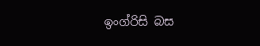ඉංග්රිසි බස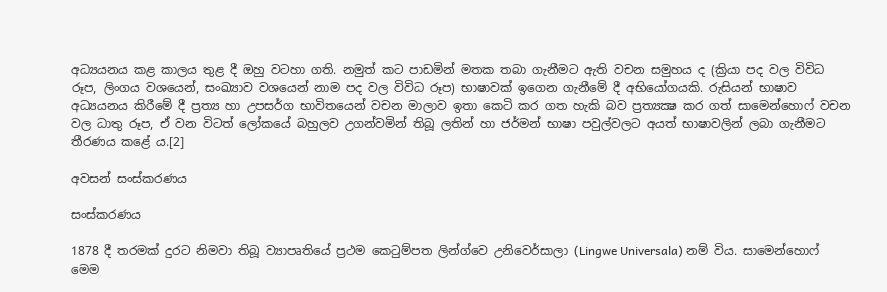අධ්‍යයනය කළ කාලය තුළ දී ඔහු වටහා ගති. නමුත් කට පාඩමින් මතක තබා ගැනීමට ඇති වචන සමුහය ද (ක්‍රියා පද වල විවිධ රූප, ලිංගය වශයෙන්, සංඛ්‍යාව වශයෙන් නාම පද වල විවිධ රූප) භාෂාවක් ඉගෙන ගැනීමේ දී අභියෝගයකි. රුසියන් භාෂාව අධ්‍යයනය කිරීමේ දී ප්‍රත්‍ය හා උපසර්ග භාවිතයෙන් වචන මාලාව ඉතා කෙටි කර ගත හැකි බව ප්‍රත්‍යක්‍ෂ කර ගත් සාමෙන්හොෆ් වචන වල ධාතු රූප, ඒ වන විටත් ලෝකයේ බහුලව උගන්වමින් තිබූ ලතින් හා ජර්මන් භාෂා පවුල්වලට අයත් භාෂාවලින් ලබා ගැනීමට තීරණය කළේ ය.[2]

අවසන් සංස්කරණය

සංස්කරණය

1878 දී තරමක් දුරට නිමවා තිබූ ව්‍යාපෘතියේ ප්‍රථම කෙටුම්පත ලින්ග්වෙ උනිවෙර්සාලා (Lingwe Universala) නම් විය. සාමෙන්හොෆ් මෙම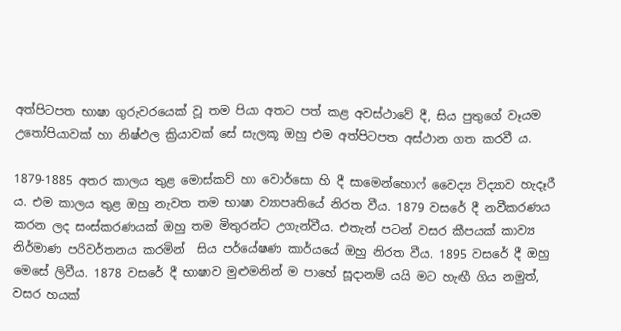අත්පිටපත භාෂා ගුරුවරයෙක් වූ තම පියා අතට පත් කළ අවස්ථාවේ දී, සිය පුතුගේ වෑයම උතෝපියාවක් හා නිෂ්ඵල ක්‍රියාවක් සේ සැලකූ ඔහු එම අත්පිටපත අස්ථාන ගත කරවී ය.

1879-1885 අතර කාලය තුළ මොස්කව් හා වොර්සො හි දී සාමෙන්හොෆ් වෛද්‍ය විද්‍යාව හැදෑරී ය. එම කාලය තුළ ඔහු නැවත තම භාෂා ව්‍යාපෘතියේ නිරත වීය. 1879 වසරේ දී නවීකරණය කරන ලද සංස්කරණයක් ඔහු තම මිතුරන්ට උගැන්වීය. එතැන් පටන් වසර කීපයක් කාව්‍ය නිර්මාණ පරිවර්තනය කරමින්  සිය පර්යේෂණ කාර්යයේ ඔහු නිරත වීය. 1895 වසරේ දී ඔහු මෙසේ ලිවීය. 1878 වසරේ දී භාෂාව මුළුමනින් ම පාහේ සූදානම් යයි මට හැඟී ගිය නමුත්, වසර හයක්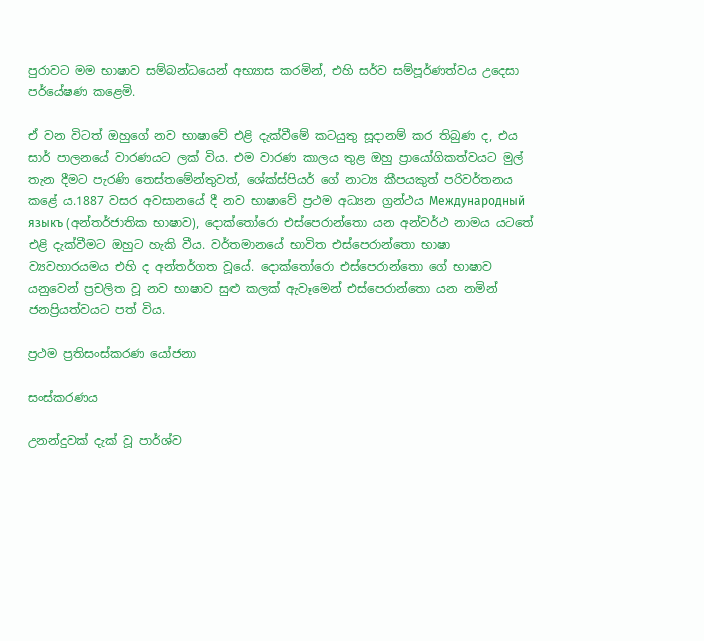පුරාවට මම භාෂාව සම්බන්ධයෙන් අභ්‍යාස කරමින්, එහි සර්ව සම්පූර්ණත්වය උදෙසා පර්යේෂණ කළෙමි.

ඒ වන විටත් ඔහුගේ නව භාෂාවේ එළි දැක්වීමේ කටයුතු සූදානම් කර තිබුණ ද, එය සාර් පාලනයේ වාරණයට ලක් විය. එම වාරණ කාලය තුළ ඔහු ප්‍රායෝගිකත්වයට මුල් තැන දීමට පැරණි තෙස්තමේන්තුවත්, ශේක්ස්පියර් ගේ නාට්‍ය කීපයකුත් පරිවර්තනය කළේ ය.1887 වසර අවසානයේ දී නව භාෂාවේ ප්‍රථම අධ්‍යන ග්‍රන්ථය Международный языкъ (අන්තර්ජාතික භාෂාව), දොක්තෝරො එස්පෙරාන්තො යන අන්වර්ථ නාමය යටතේ එළි දැක්වීමට ඔහුට හැකි වීය. වර්තමානයේ භාවිත එස්පෙරාන්තො භාෂා ව්‍යවහාරයමය එහි ද අන්තර්ගත වූයේ. දොක්තෝරො එස්පෙරාන්තො ගේ භාෂාව යනුවෙන් ප්‍රචලිත වූ නව භාෂාව සුළු කලක් ඇවෑමෙන් එස්පෙරාන්තො යන නමින් ජනප්‍රියත්වයට පත් විය.

ප්‍රථම ප්‍රතිසංස්කරණ යෝජනා

සංස්කරණය

උනන්දුවක් දැක් වූ පාර්ශ්ව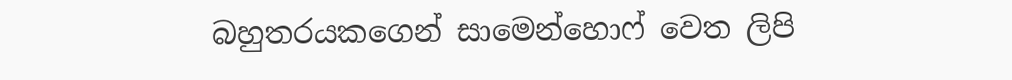බහුතරයකගෙන් සාමෙන්හොෆ් වෙත ලිපි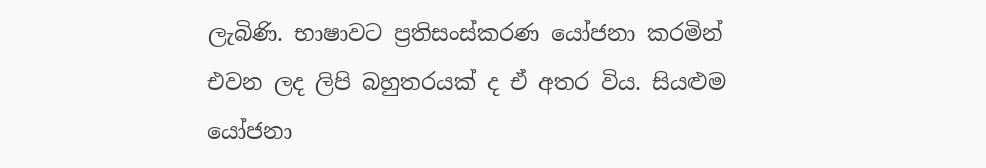ලැබිණි. භාෂාවට ප්‍රතිසංස්කරණ යෝජනා කරමින් එවන ලද ලිපි බහුතරයක් ද ඒ අතර විය. සියළුම යෝජනා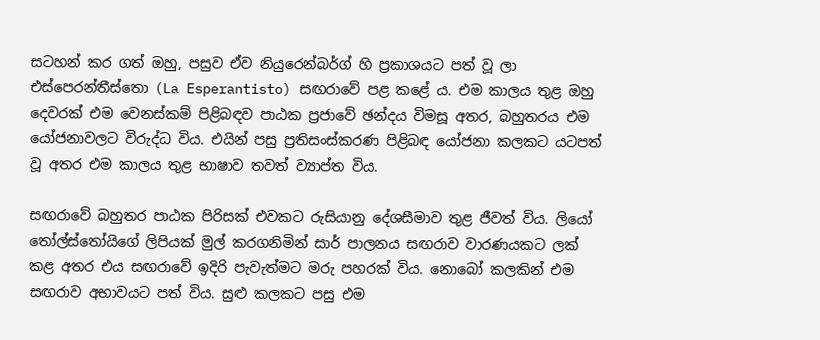සටහන් කර ගත් ඔහු, පසුව ඒව නියුරෙන්බර්ග් හි ප්‍රකාශයට පත් වූ ලා එස්පෙරන්තීස්තො (La Esperantisto) සඟරාවේ පළ කළේ ය. එම කාලය තුළ ඔහු දෙවරක් එම වෙනස්කම් පිළිබඳව පාඨක ප්‍රජාවේ ඡන්දය විමසූ අතර, බහුතරය එම යෝජනාවලට විරුද්ධ විය. එයින් පසු ප්‍රතිසංස්කරණ පිළිබඳ යෝජනා කලකට යටපත් වූ අතර එම කාලය තුළ භාෂාව තවත් ව්‍යාප්ත විය.

සඟරාවේ බහුතර පාඨක පිරිසක් එවකට රුසියානු දේශසීමාව තුළ ජීවත් විය. ලියෝ තෝල්ස්තෝයිගේ ලිපියක් මුල් කරගනිමින් සාර් පාලනය සඟරාව වාරණයකට ලක් කළ අතර එය සඟරාවේ ඉදිරි පැවැත්මට මරු පහරක් විය. නොබෝ කලකින් එම සඟරාව අභාවයට පත් විය. සුළු කලකට පසු එම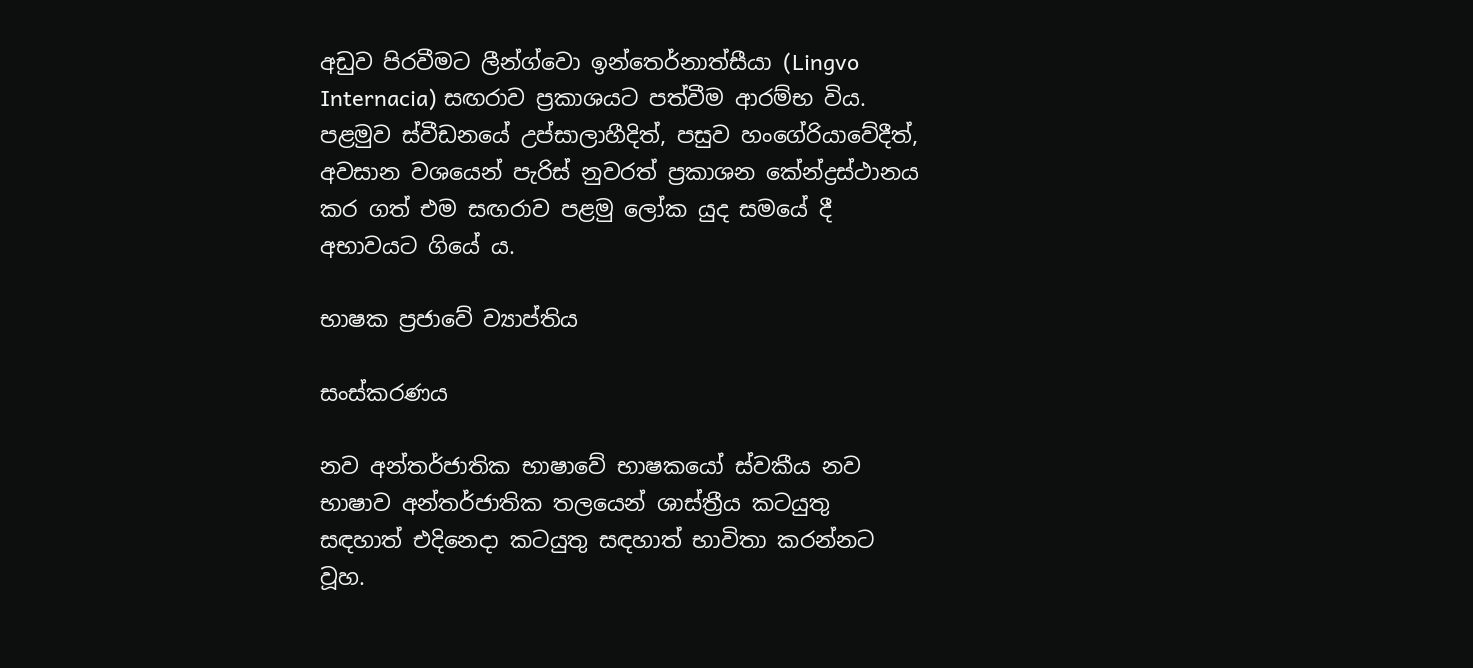අඩුව පිරවීමට ලීන්ග්වො ඉන්තෙර්නාත්සීයා (Lingvo Internacia) සඟරාව ප්‍රකාශයට පත්වීම ආරම්භ විය. පළමුව ස්වීඩනයේ උප්සාලාහීදිත්, පසුව හංගේරියාවේදීත්, අවසාන වශයෙන් පැරිස් නුවරත් ප්‍රකාශන කේන්ද්‍රස්ථානය කර ගත් එම සඟරාව පළමු ලෝක යුද සමයේ දී අභාවයට ගියේ ය.

භාෂක ප්‍රජාවේ ව්‍යාප්තිය

සංස්කරණය

නව අන්තර්ජාතික භාෂාවේ භාෂකයෝ ස්වකීය නව භාෂාව අන්තර්ජාතික තලයෙන් ශාස්ත්‍රීය කටයුතු සඳහාත් එදිනෙදා කටයුතු සඳහාත් භාවිතා කරන්නට වූහ.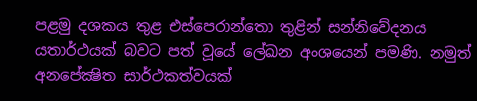පළමු දශකය තුළ එස්පෙරාන්තො තුළින් සන්නිවේදනය යතාර්ථයක් බවට පත් වූයේ ලේඛන අංශයෙන් පමණි. නමුත් අනපේක්‍ෂිත සාර්ථකත්වයක්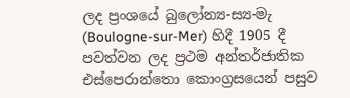ලද ප්‍රංශයේ බුලෝන්‍ය-ස්‍ය-මැ (Boulogne-sur-Mer) හිදී 1905 දී පවත්වන ලද ප්‍රථම අන්තර්ජාතික එස්පෙරාන්තො කොංග්‍රසයෙන් පසුව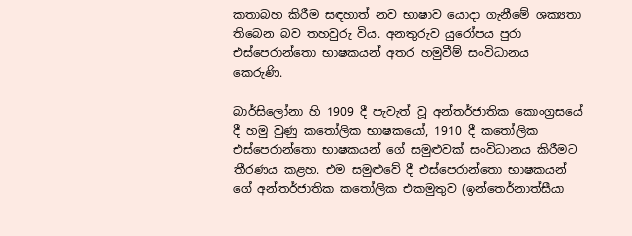කතාබහ කිරීම සඳහාත් නව භාෂාව යොදා ගැනීමේ ශක්‍යතා තිබෙන බව තහවුරු විය. අනතුරුව යුරෝපය පුරා එස්පෙරාන්තො භාෂකයන් අතර හමුවීම් සංවිධානය කෙරුණි.

බාර්සිලෝනා හි 1909 දී පැවැත් වූ අන්තර්ජාතික කොංග්‍රසයේ දී හමු වුණු කතෝලික භාෂකයෝ, 1910 දී කතෝලික එස්පෙරාන්තො භාෂකයන් ගේ සමුළුවක් සංවිධානය කිරීමට තීරණය කළහ. එම සමුළුවේ දී එස්පෙරාන්තො භාෂකයන් ගේ අන්තර්ජාතික කතෝලික එකමුතුව (ඉන්තෙර්නාත්සීයා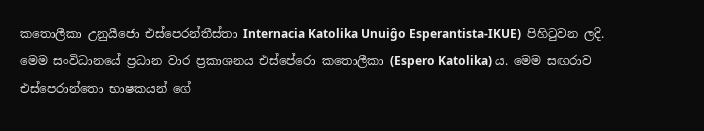කතොලීකා උනුයීජො එස්පෙරන්තීස්තා Internacia Katolika Unuiĝo Esperantista-IKUE)  පිහිටුවන ලදි. මෙම සංවිධානයේ ප්‍රධාන වාර ප්‍රකාශනය එස්පේරො කතොලීකා (Espero Katolika) ය. මෙම සඟරාව එස්පෙරාන්තො භාෂකයන් ගේ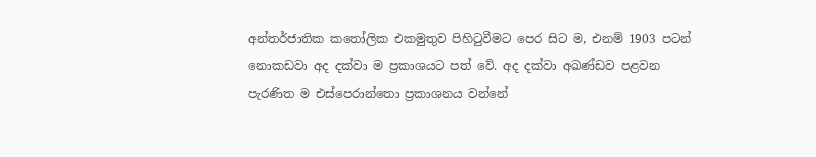අන්තර්ජාතික කතෝලික එකමුතුව පිහිටුවීමට පෙර සිට ම, එනම් 1903 පටන් නොකඩවා අද දක්වා ම ප්‍රකාශයට පත් වේ. අද දක්වා අඛණ්ඩව පළවන පැරණිත ම එස්පෙරාන්තො ප්‍රකාශනය වන්නේ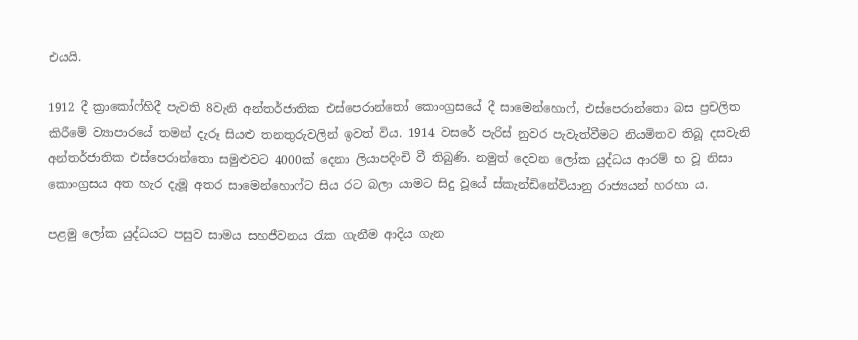එයයි.

1912 දී ක්‍රාකෝෆ්හිදී පැවති 8වැනි අන්තර්ජාතික එස්පෙරාන්තෝ කොංග්‍රසයේ දී සාමෙන්හොෆ්, එස්පෙරාන්‍තො බස ප්‍රචලිත කිරීමේ ව්‍යාපාරයේ තමන් දැරූ සියළු තනතුරුවලින් ඉවත් විය. 1914 වසරේ පැරිස් නුවර පැවැත්වීමට නියමිතව තිබූ දසවැනි අන්තර්ජාතික එස්පෙරාන්‍තො සමුළුවට 4000ක් දෙනා ලියාපදිංචි වී තිබුණි. නමුත් දෙවන ලෝක යුද්ධය ආරම් භ වූ නිසා කොංග්‍රසය අත හැර දැමූ අතර සාමෙන්හොෆ්ට සිය රට බලා යාමට සිදු වූයේ ස්කැන්ඩිනේවියානු රාජ්‍යයන් හරහා ය.

පළමු ලෝක යුද්ධයට පසුව සාමය සහජීවනය රැක ගැනීම ආදිය ගැන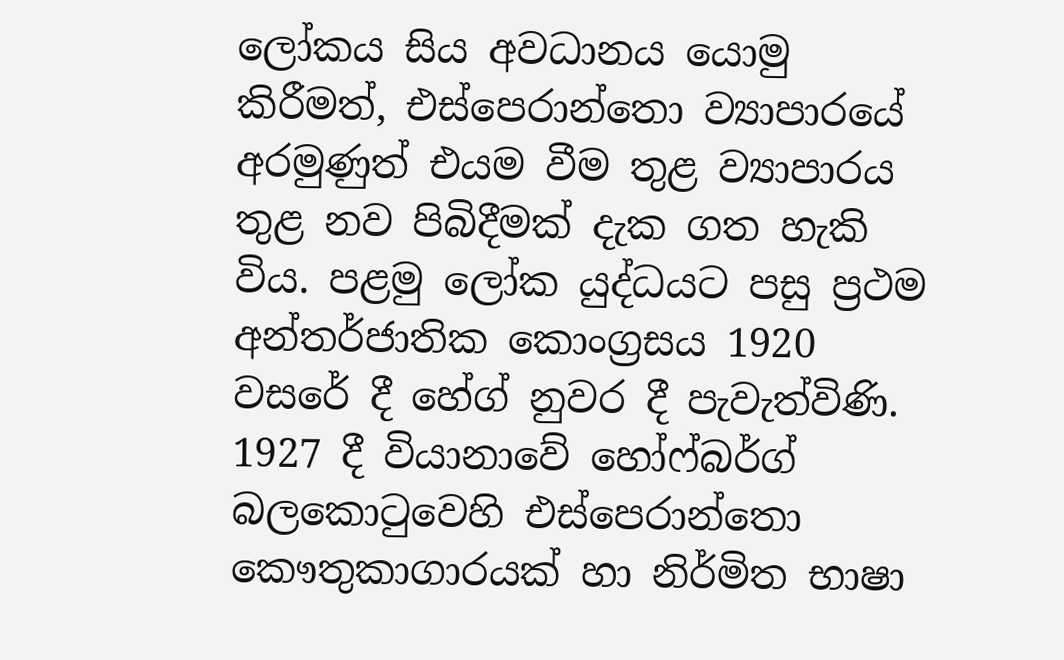ලෝකය සිය අවධානය යොමු කිරීමත්, එස්පෙරාන්තො ව්‍යාපාරයේ අරමුණුත් එයම වීම තුළ ව්‍යාපාරය තුළ නව පිබිදීමක් දැක ගත හැකි විය. පළමු ලෝක යුද්ධයට පසු ප්‍රථම අන්තර්ජාතික කොංග්‍රසය 1920 වසරේ දී හේග් නුවර දී පැවැත්විණි. 1927 දී වියානාවේ හෝෆ්බර්ග් බලකොටුවෙහි එස්පෙරාන්තො කෞතුකාගාරයක් හා නිර්මිත භාෂා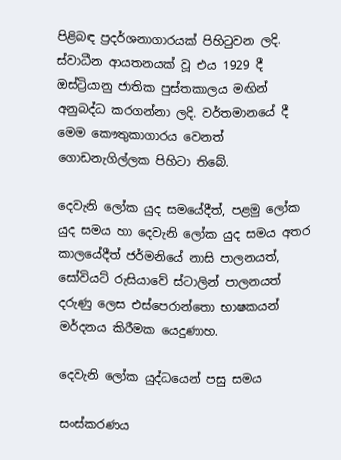පිළිබඳ ප්‍රදර්ශනාගාරයක් පිහිටුවන ලදි. ස්වාධීන ආයතනයක් වූ එය 1929 දී ඔස්ට්‍රියානු ජාතික පුස්තකාලය මඟින් අනුබද්ධ කරගන්නා ලදි. වර්තමානයේ දී මෙම කෞතුකාගාරය වෙනත් ගොඩනැගිල්ලක පිහිටා තිබේ.

දෙවැනි ලෝක යුද සමයේදීත්, පළමු ලෝක යුද සමය හා දෙවැනි ලෝක යුද සමය අතර කාලයේදීත් ජර්මනියේ නාසි පාලනයත්, සෝවියට් රුසියාවේ ස්ටාලින් පාලනයත් දරුණු ලෙස එස්පෙරාන්තො භාෂකයන් මර්දනය කිරීමක යෙදුණාහ.

දෙවැනි ලෝක යුද්ධයෙන් පසු සමය

සංස්කරණය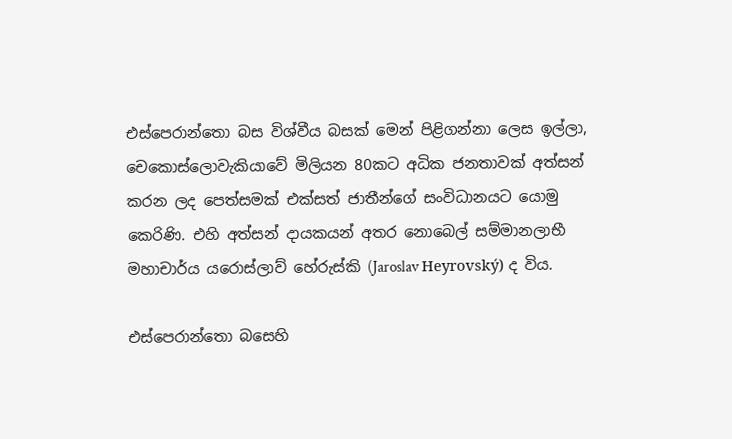එස්පෙරාන්තො බස විශ්වීය බසක් මෙන් පිළිගන්නා ලෙස ඉල්ලා, චෙකොස්ලොවැකියාවේ මිලියන 80කට අධික ජනතාවක් අත්සන් කරන ලද පෙත්සමක් එක්සත් ජාතීන්ගේ සංවිධානයට යොමු කෙරිණි. එහි අත්සන් දායකයන් අතර නොබෙල් සම්මානලාභී මහාචාර්ය යරොස්ලාව් හේරුස්කි (Jaroslav Heyrovský) ද විය.

එස්පෙරාන්තො බසෙහි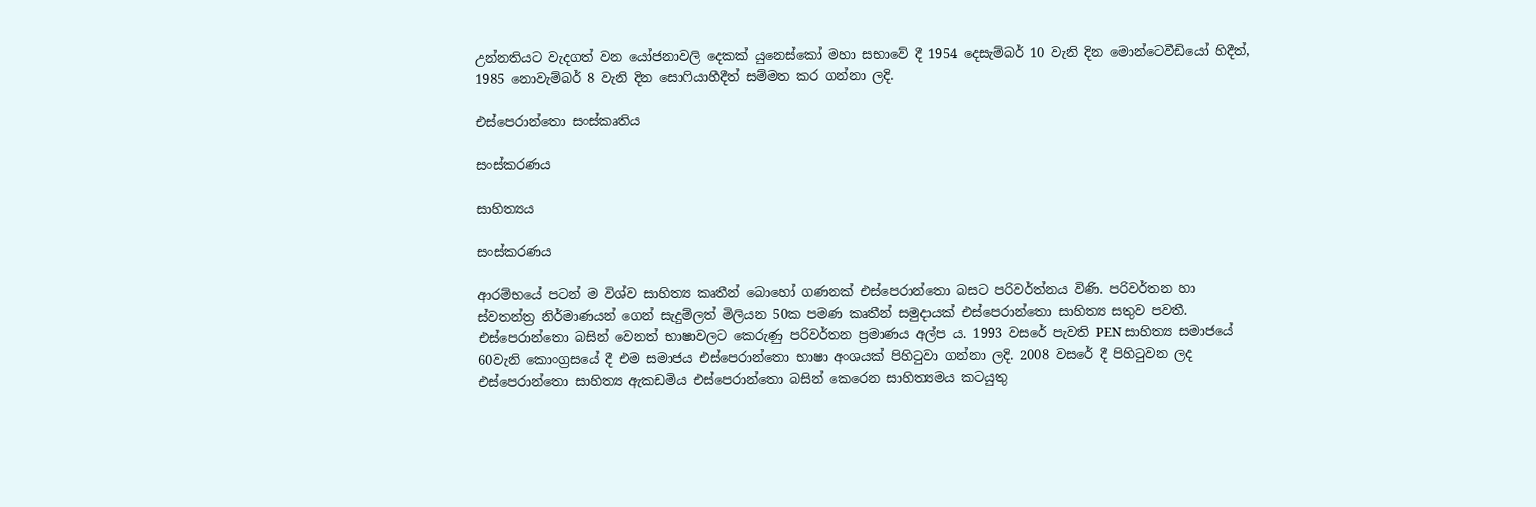උන්නතියට වැදගත් වන යෝජනාවලි දෙකක් යුනෙස්කෝ මහා සභාවේ දී 1954 දෙසැම්බර් 10 වැනි දින මොන්ටෙවීඩියෝ හිදීත්, 1985 නොවැම්බර් 8 වැනි දින සොෆියාහීදීත් සම්මත කර ගන්නා ලදි.

එස්පෙරාන්තො සංස්කෘතිය

සංස්කරණය

සාහිත්‍යය

සංස්කරණය

ආරම්භයේ පටන් ම විශ්ව සාහිත්‍ය කෘතීන් බොහෝ ගණනක් එස්පෙරාන්තො බසට පරිවර්ත්නය විණි. පරිවර්තන හා ස්වතන්ත්‍ර නිර්මාණයන් ගෙන් සැදුම්ලත් මිලියන 50ක පමණ කෘතීන් සමුදායක් එස්පෙරාන්තො සාහිත්‍ය සතුව පවතී. එස්පෙරාන්තො බසින් වෙනත් භාෂාවලට කෙරුණු පරිවර්තන ප්‍රමාණය අල්ප ය. 1993 වසරේ පැවති PEN සාහිත්‍ය සමාජයේ 60වැනි කොංග්‍රසයේ දී එම සමාජය එස්පෙරාන්තො භාෂා අංශයක් පිහිටුවා ගන්නා ලදි. 2008 වසරේ දී පිහිටුවන ලද එස්පෙරාන්තො සාහිත්‍ය ඇකඩමිය එස්පෙරාන්තො බසින් කෙරෙන සාහිත්‍යමය කටයුතු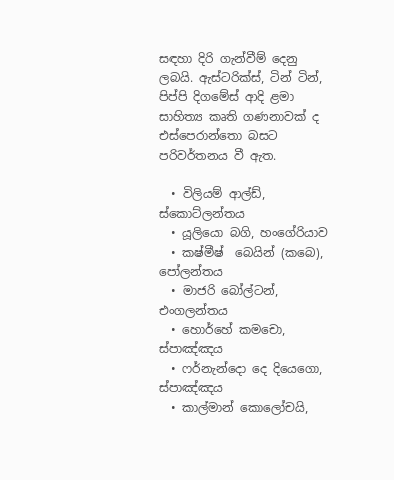සඳහා දිරි ගැන්වීම් දෙනු ලබයි. ඇස්ටරික්ස්, ටින් ටින්, පිප්පි දිගමේස් ආදි ළමා සාහිත්‍ය කෘති ගණනාවක් ද එස්පෙරාන්තො බසට පරිවර්තනය වී ඇත.

  • විලියම් ආල්ඩ්, ස්කොට්ලන්තය
  • යූලියො බගි, හංගේරියාව
  • කෂ්මීෂ්  බෙයින් (කබෙ), පෝලන්තය
  • මාජරි බෝල්ටන්, එංගලන්තය
  • හොර්හේ කමචො, ස්පාඤ්ඤය
  • ෆර්නැන්දො දෙ දියෙගො, ස්පාඤ්ඤය
  • කාල්මාන් කොලෝචයි,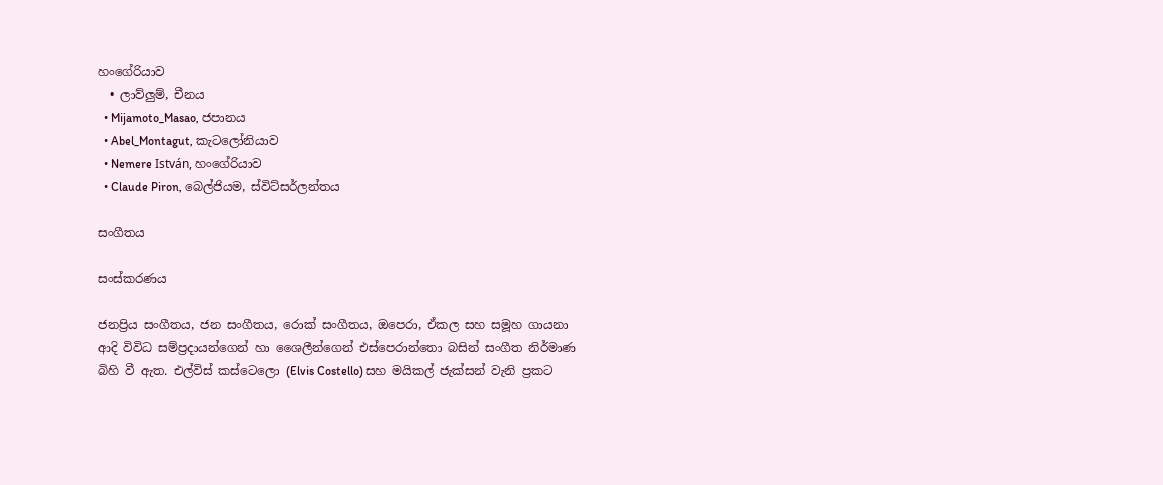හංගේරියාව
  • ලාව්ලුම්, චීනය
  • Mijamoto_Masao, ජපානය
  • Abel_Montagut, කැටලෝනියාව
  • Nemere István, හංගේරියාව
  • Claude Piron, බෙල්ජියම, ස්විට්සර්ලන්තය

සංගීතය

සංස්කරණය

ජනප්‍රිය සංගීතය, ජන සංගීතය, රොක් සංගීතය, ඔපෙරා, ඒකල සහ සමූහ ගායනා ආදි විවිධ සම්ප්‍රදායන්ගෙන් හා ශෛලීන්ගෙන් එස්පෙරාන්තො බසින් සංගීත නිර්මාණ බිහි වී ඇත. එල්විස් කස්ටෙලො (Elvis Costello) සහ මයිකල් ජැක්සන් වැනි ප්‍රකට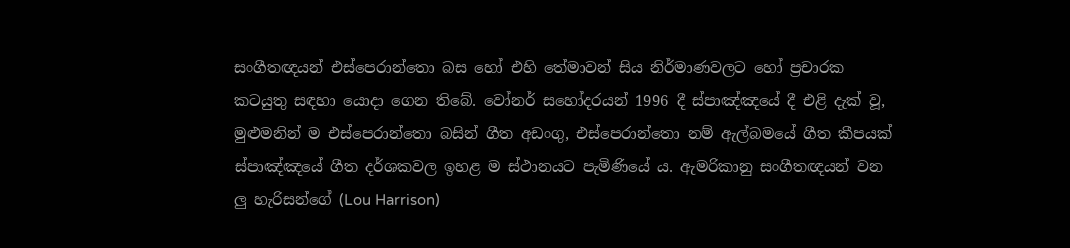සංගීතඥයන් එස්පෙරාන්තො බස හෝ එහි තේමාවන් සිය නිර්මාණවලට හෝ ප්‍රචාරක කටයුතු සඳහා යොදා ගෙන තිබේ. වෝනර් සහෝදරයන් 1996 දී ස්පාඤ්ඤයේ දී එළි දැක් වූ, මුළුමනින් ම එස්පෙරාන්තො බසින් ගීත අඩංගු, එස්පෙරාන්තො නම් ඇල්බමයේ ගීත කීපයක් ස්පාඤ්ඤයේ ගීත දර්ශකවල ඉහළ ම ස්ථානයට පැමිණියේ ය. ඇමරිකානු සංගීතඥයන් වන ලු හැරිසන්ගේ (Lou Harrison)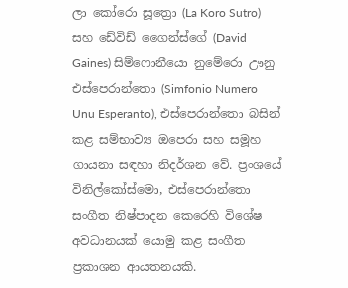ලා කෝරො සූත්‍රො (La Koro Sutro) සහ ඩේවිඩ් ගෛන්ස්ගේ (David Gaines) සිම්ෆොනීයො නුමේරො ඌනු එස්පෙරාන්තො (Simfonio Numero Unu Esperanto), එස්පෙරාන්තො බසින් කළ සම්භාව්‍ය ඔපෙරා සහ සමූහ ගායනා සඳහා නිදර්ශන වේ. ප්‍රංශයේ විනිල්කෝස්මො, එස්පෙරාන්තො සංගීත නිෂ්පාදන කෙරෙහි විශේෂ අවධානයක් යොමු කළ සංගීත ප්‍රකාශන ආයතනයකි.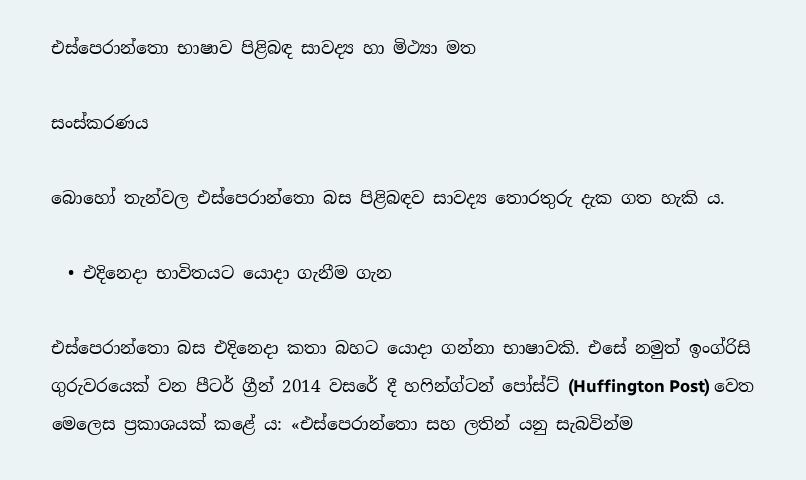එස්පෙරාන්තො භාෂාව පිළිබඳ සාවද්‍ය හා මිථ්‍යා මත

සංස්කරණය

බොහෝ තැන්වල එස්පෙරාන්තො බස පිළිබඳව සාවද්‍ය තොරතුරු දැක ගත හැකි ය.

  • එදිනෙදා භාවිතයට යොදා ගැනීම ගැන

එස්පෙරාන්තො බස එදිනෙදා කතා බහට යොදා ගන්නා භාෂාවකි. එසේ නමුත් ඉංග්රිසි ගුරුවරයෙක් වන පීටර් ග්‍රීන් 2014 වසරේ දී හෆින්ග්ටන් පෝස්ට් (Huffington Post) වෙත මෙලෙස ප්‍රකාශයක් කළේ ය: «එස්පෙරාන්තො සහ ලතින් යනු සැබවින්ම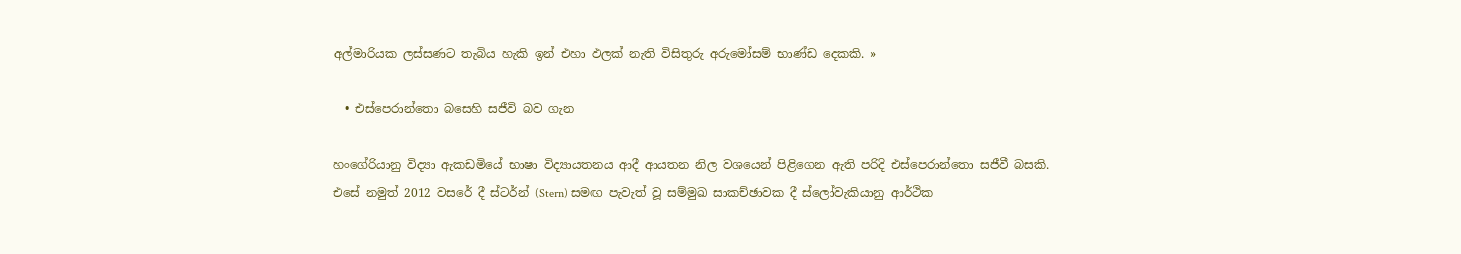අල්මාරියක ලස්සණට තැබිය හැකි ඉන් එහා ඵලක් නැති විසිතුරු අරුමෝසම් භාණ්ඩ දෙකකි. »

  • එස්පෙරාන්තො බසෙහි සජීවි බව ගැන

හංගේරියානු විද්‍යා ඇකඩමියේ භාෂා විද්‍යායතනය ආදී ආයතන නිල වශයෙන් පිළිගෙන ඇති පරිදි එස්පෙරාන්තො සජීවී බසකි. එසේ නමුත් 2012 වසරේ දී ස්ටර්න් (Stern) සමඟ පැවැත් වූ සම්මුඛ සාකච්ඡාවක දී ස්ලෝවැකියානු ආර්ථික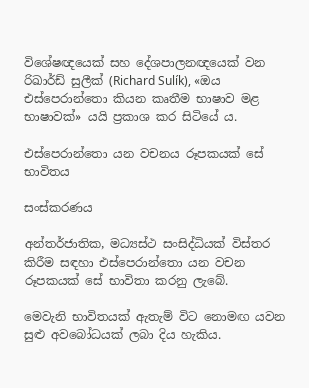විශේෂඥයෙක් සහ දේශපාලනඥයෙක් වන රිඛාර්ඩ් සුලීක් (Richard Sulík), «ඔය එස්පෙරාන්තො කියන කෘතීම භාෂාව මළ භාෂාවක්» යයි ප්‍රකාශ කර සිටියේ ය.

එස්පෙරාන්තො යන වචනය රූපකයක් සේ භාවිතය

සංස්කරණය

අන්තර්ජාතික, මධ්‍යස්ථ සංසිද්ධියක් විස්තර කිරීම සඳහා එස්පෙරාන්තො යන වචන රූපකයක් සේ භාවිතා කරනු ලැබේ.

මෙවැනි භාවිතයක් ඇතැම් විට නොමඟ යවන සුළු අවබෝධයක් ලබා දිය හැකිය.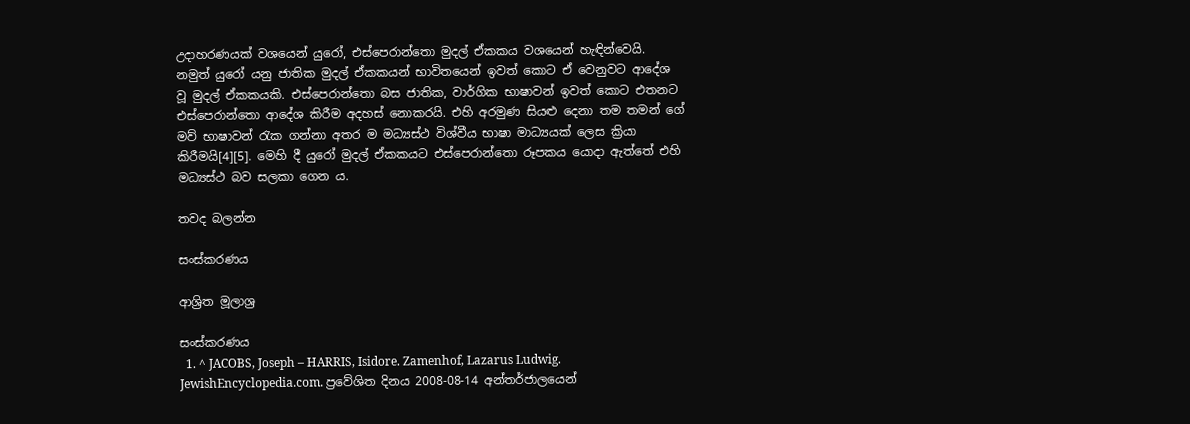උදාහරණයක් වශයෙන් යුරෝ, එස්පෙරාන්තො මුදල් ඒකකය වශයෙන් හැඳින්වෙයි. නමුත් යුරෝ යනු ජාතික මුදල් ඒකකයන් භාවිතයෙන් ඉවත් කොට ඒ වෙනුවට ආදේශ වූ මුදල් ඒකකයකි. එස්පෙරාන්තො බස ජාතික, වාර්ගික භාෂාවන් ඉවත් කොට එතනට එස්පෙරාන්තො ආදේශ කිරීම අදහස් නොකරයි. එහි අරමුණ සියළු දෙනා තම තමන් ගේ මව් භාෂාවන් රැක ගන්නා අතර ම මධ්‍යස්ථ විශ්වීය භාෂා මාධ්‍යයක් ලෙස ක්‍රියා කිරීමයි[4][5]. මෙහි දී යුරෝ මුදල් ඒකකයට එස්පෙරාන්තො රූපකය යොදා ඇත්තේ එහි මධ්‍යස්ථ බව සලකා ගෙන ය.

තවද බලන්න

සංස්කරණය

ආශ්‍රිත මූලාශ්‍ර

සංස්කරණය
  1. ^ JACOBS, Joseph – HARRIS, Isidore. Zamenhof, Lazarus Ludwig. JewishEncyclopedia.com. ප්‍රවේශිත දිනය 2008-08-14 අන්තර්ජාලයෙන්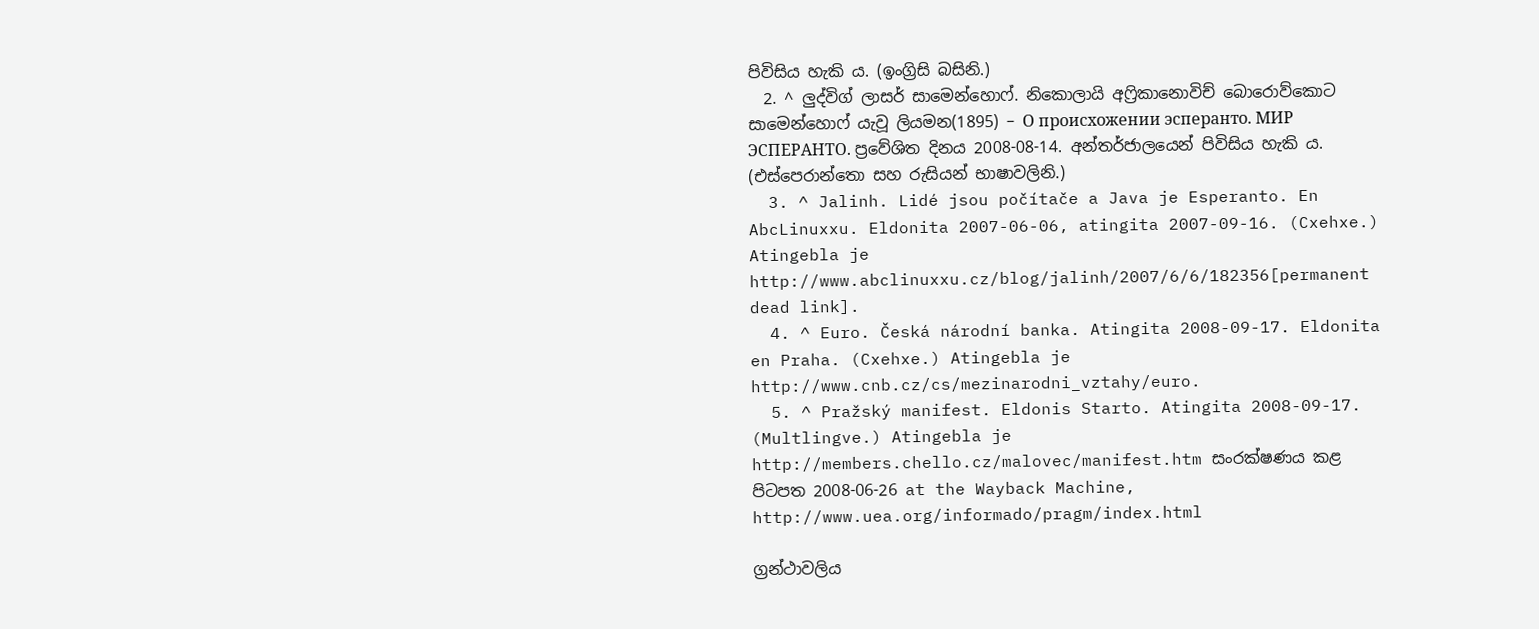පිවිසිය හැකි ය. (ඉංග්‍රිසි බසිනි.)
  2. ^ ලුද්විග් ලාසර් සාමෙන්හොෆ්. නිකොලායි අෆ්‍රිකානොවිච් බොරොව්කොට සාමෙන්හොෆ් යැවූ ලියමන(1895) – О происхожении эсперанто. МИР ЭСПЕРАНТО. ප්‍රවේශිත දිනය 2008-08-14. අන්තර්ජාලයෙන් පිවිසිය හැකි ය. (එස්පෙරාන්තො සහ රුසියන් භාෂාවලිනි.)
  3. ^ Jalinh. Lidé jsou počítače a Java je Esperanto. En AbcLinuxxu. Eldonita 2007-06-06, atingita 2007-09-16. (Cxehxe.) Atingebla je http://www.abclinuxxu.cz/blog/jalinh/2007/6/6/182356[permanent dead link].
  4. ^ Euro. Česká národní banka. Atingita 2008-09-17. Eldonita en Praha. (Cxehxe.) Atingebla je http://www.cnb.cz/cs/mezinarodni_vztahy/euro.
  5. ^ Pražský manifest. Eldonis Starto. Atingita 2008-09-17. (Multlingve.) Atingebla je http://members.chello.cz/malovec/manifest.htm සංරක්ෂණය කළ පිටපත 2008-06-26 at the Wayback Machine, http://www.uea.org/informado/pragm/index.html

ග්‍රන්ථාවලිය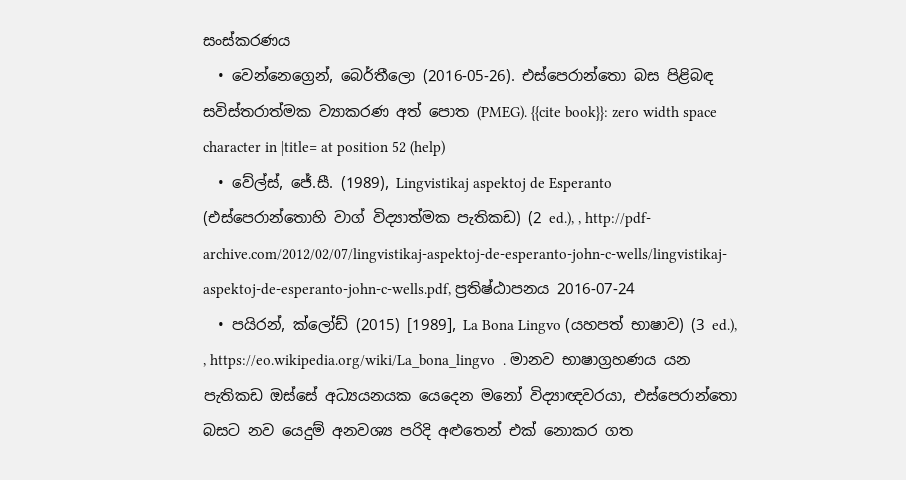සංස්කරණය
  • වෙන්නෙග්‍රෙන්, බෙර්තීලො (2016-05-26). එස්පෙරාන්තො බස පිළිබඳ සවිස්තරාත්මක ව්‍යාකරණ අත් පොත (PMEG). {{cite book}}: zero width space character in |title= at position 52 (help)
  • වේල්ස්, ජේ.සී. (1989), Lingvistikaj aspektoj de Esperanto (එස්පෙරාන්තොහි වාග් විද්‍යාත්මක පැතිකඩ) (2 ed.), , http://pdf-archive.com/2012/02/07/lingvistikaj-aspektoj-de-esperanto-john-c-wells/lingvistikaj-aspektoj-de-esperanto-john-c-wells.pdf, ප්‍රතිෂ්ඨාපනය 2016-07-24
  • පයිරන්, ක්ලෝඩ් (2015) [1989], La Bona Lingvo (යහපත් භාෂාව) (3 ed.), , https://eo.wikipedia.org/wiki/La_bona_lingvo  . මානව භාෂාග්‍රහණය යන පැතිකඩ ඔස්සේ අධ්‍යයනයක යෙදෙන මනෝ විද්‍යාඥවරයා, එස්පෙරාන්තො බසට නව යෙදුම් අනවශ්‍ය පරිදි අළුතෙන් එක් නොකර ගත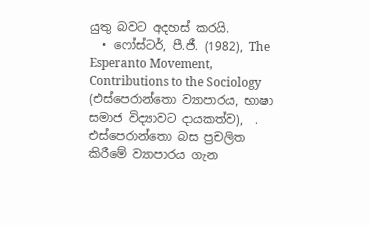යුතු බවට අදහස් කරයි.
  • ෆෝස්ටර්, පී.ජී. (1982), The Esperanto Movement, Contributions to the Sociology (එස්පෙරාන්තො ව්‍යාපාරය, භාෂා සමාජ විද්‍යාවට දායකත්ව),  . එස්පෙරාන්තො බස ප්‍රචලිත කිරීමේ ව්‍යාපාරය ගැන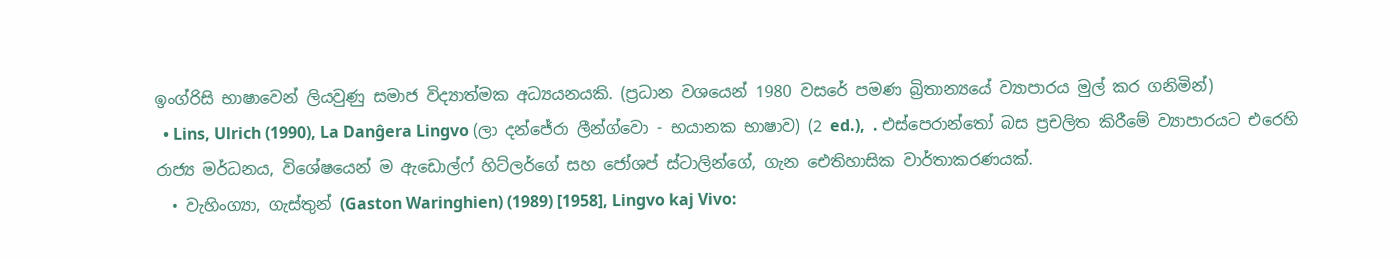ඉංග්රිසි භාෂාවෙන් ලියවුණු සමාජ විද්‍යාත්මක අධ්‍යයනයකි. (ප්‍රධාන වශයෙන් 1980 වසරේ පමණ බ්‍රිතාන්‍යයේ ව්‍යාපාරය මුල් කර ගනිමින්)
  • Lins, Ulrich (1990), La Danĝera Lingvo (ලා දන්ජේරා ලීන්ග්වො - භයානක භාෂාව) (2 ed.),  . එස්පෙරාන්තෝ බස ප්‍රචලිත කිරීමේ ව්‍යාපාරයට එරෙහි රාජ්‍ය මර්ධනය, විශේෂයෙන් ම ඇඩොල්ෆ් හිට්ලර්ගේ සහ ජෝශප් ස්ටාලින්ගේ, ගැන ඓතිහාසික වාර්තාකරණයක්.
  • වැහිංග්‍යා, ගැස්තුන් (Gaston Waringhien) (1989) [1958], Lingvo kaj Vivo: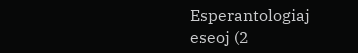Esperantologiaj eseoj (2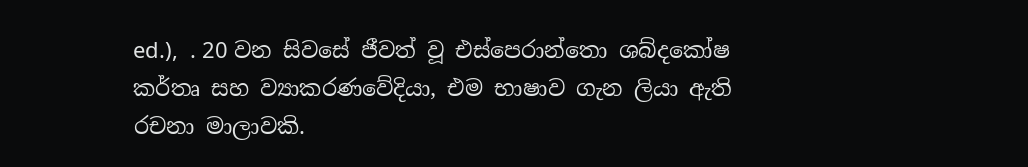ed.),  . 20 වන සිවසේ ජීවත් වූ එස්පෙරාන්තො ශබ්දකෝෂ කර්තෘ සහ ව්‍යාකරණවේදියා, එම භාෂාව ගැන ලියා ඇති රචනා මාලාවකි.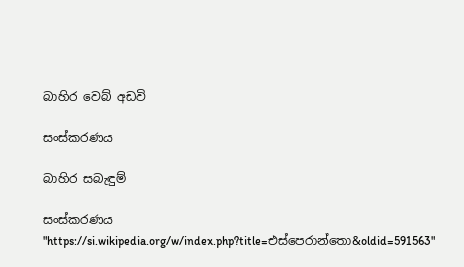බාහිර වෙබ් අඩවි

සංස්කරණය

බාහිර සබැඳුම්

සංස්කරණය
"https://si.wikipedia.org/w/index.php?title=එස්පෙරාන්තො&oldid=591563"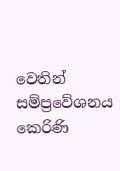වෙතින් සම්ප්‍රවේශනය කෙරිණි